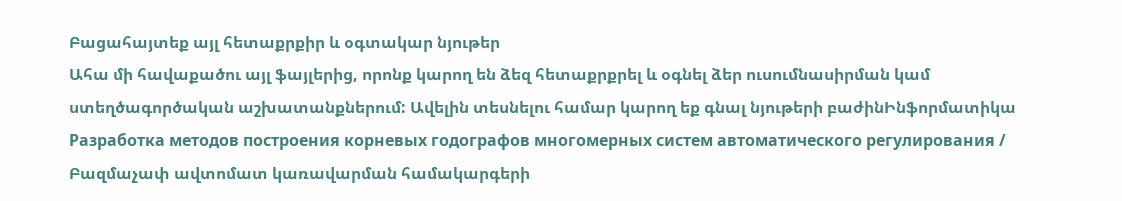Բացահայտեք այլ հետաքրքիր և օգտակար նյութեր
Ահա մի հավաքածու այլ ֆայլերից, որոնք կարող են ձեզ հետաքրքրել և օգնել ձեր ուսումնասիրման կամ ստեղծագործական աշխատանքներում: Ավելին տեսնելու համար կարող եք գնալ նյութերի բաժինԻնֆորմատիկա
Разработка методов построения корневых годографов многомерных систем автоматического регулирования / Բազմաչափ ավտոմատ կառավարման համակարգերի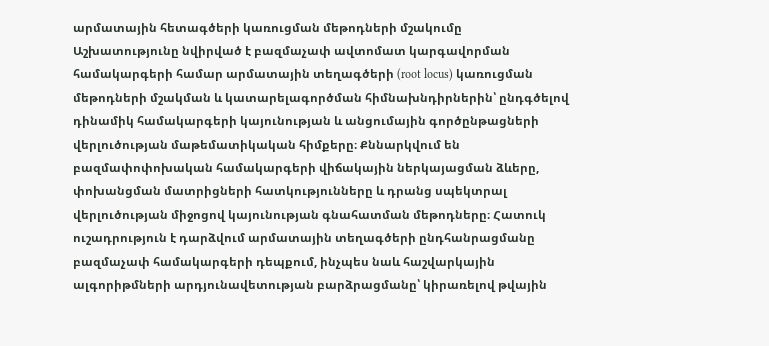արմատային հետագծերի կառուցման մեթոդների մշակումը
Աշխատությունը նվիրված է բազմաչափ ավտոմատ կարգավորման համակարգերի համար արմատային տեղագծերի (root locus) կառուցման մեթոդների մշակման և կատարելագործման հիմնախնդիրներին՝ ընդգծելով դինամիկ համակարգերի կայունության և անցումային գործընթացների վերլուծության մաթեմատիկական հիմքերը։ Քննարկվում են բազմափոփոխական համակարգերի վիճակային ներկայացման ձևերը, փոխանցման մատրիցների հատկությունները և դրանց սպեկտրալ վերլուծության միջոցով կայունության գնահատման մեթոդները։ Հատուկ ուշադրություն է դարձվում արմատային տեղագծերի ընդհանրացմանը բազմաչափ համակարգերի դեպքում, ինչպես նաև հաշվարկային ալգորիթմների արդյունավետության բարձրացմանը՝ կիրառելով թվային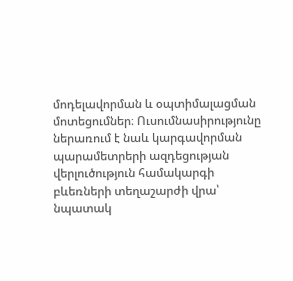մոդելավորման և օպտիմալացման մոտեցումներ։ Ուսումնասիրությունը ներառում է նաև կարգավորման պարամետրերի ազդեցության վերլուծություն համակարգի բևեռների տեղաշարժի վրա՝ նպատակ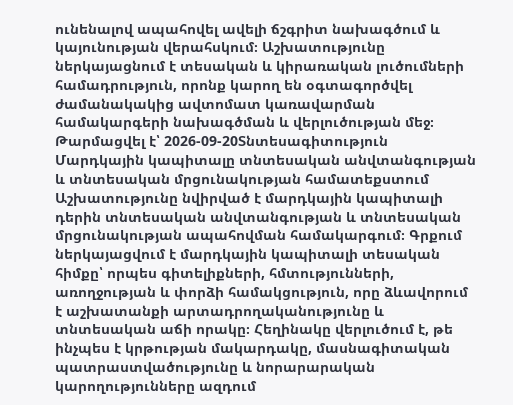ունենալով ապահովել ավելի ճշգրիտ նախագծում և կայունության վերահսկում։ Աշխատությունը ներկայացնում է տեսական և կիրառական լուծումների համադրություն, որոնք կարող են օգտագործվել ժամանակակից ավտոմատ կառավարման համակարգերի նախագծման և վերլուծության մեջ։
Թարմացվել է՝ 2026-09-20Տնտեսագիտություն
Մարդկային կապիտալը տնտեսական անվտանգության և տնտեսական մրցունակության համատեքստում
Աշխատությունը նվիրված է մարդկային կապիտալի դերին տնտեսական անվտանգության և տնտեսական մրցունակության ապահովման համակարգում։ Գրքում ներկայացվում է մարդկային կապիտալի տեսական հիմքը՝ որպես գիտելիքների, հմտությունների, առողջության և փորձի համակցություն, որը ձևավորում է աշխատանքի արտադրողականությունը և տնտեսական աճի որակը։ Հեղինակը վերլուծում է, թե ինչպես է կրթության մակարդակը, մասնագիտական պատրաստվածությունը և նորարարական կարողությունները ազդում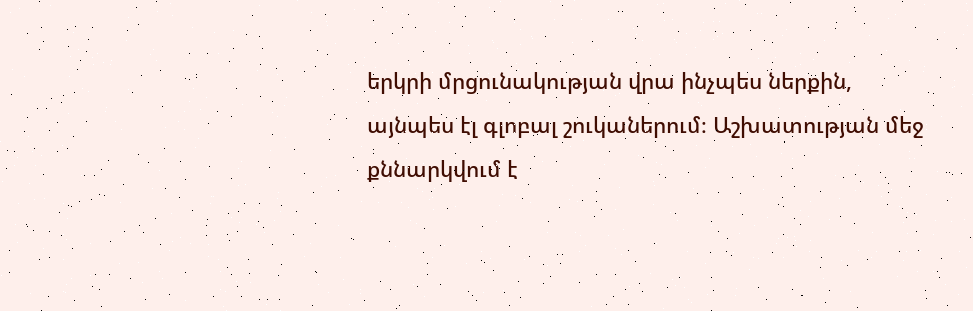երկրի մրցունակության վրա ինչպես ներքին, այնպես էլ գլոբալ շուկաներում։ Աշխատության մեջ քննարկվում է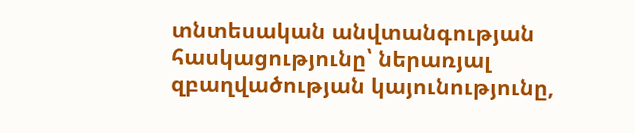տնտեսական անվտանգության հասկացությունը՝ ներառյալ զբաղվածության կայունությունը,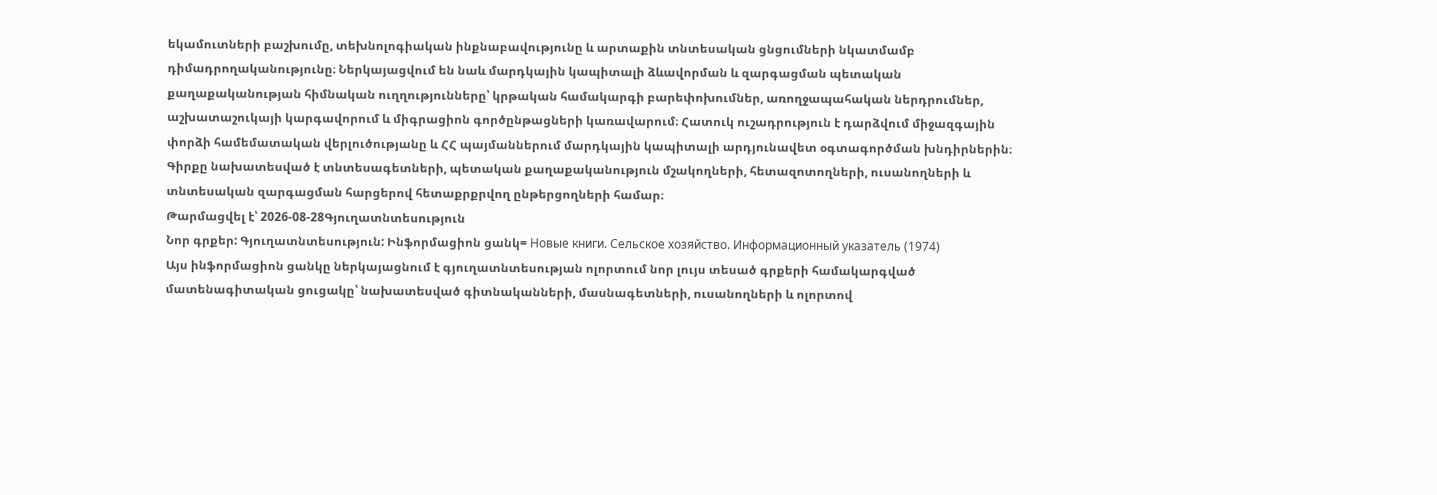եկամուտների բաշխումը, տեխնոլոգիական ինքնաբավությունը և արտաքին տնտեսական ցնցումների նկատմամբ դիմադրողականությունը։ Ներկայացվում են նաև մարդկային կապիտալի ձևավորման և զարգացման պետական քաղաքականության հիմնական ուղղությունները՝ կրթական համակարգի բարեփոխումներ, առողջապահական ներդրումներ, աշխատաշուկայի կարգավորում և միգրացիոն գործընթացների կառավարում։ Հատուկ ուշադրություն է դարձվում միջազգային փորձի համեմատական վերլուծությանը և ՀՀ պայմաններում մարդկային կապիտալի արդյունավետ օգտագործման խնդիրներին։ Գիրքը նախատեսված է տնտեսագետների, պետական քաղաքականություն մշակողների, հետազոտողների, ուսանողների և տնտեսական զարգացման հարցերով հետաքրքրվող ընթերցողների համար։
Թարմացվել է՝ 2026-08-28Գյուղատնտեսություն
Նոր գրքեր: Գյուղատնտեսություն: Ինֆորմացիոն ցանկ= Новые книги. Сельское хозяйство. Информационный указатель (1974)
Այս ինֆորմացիոն ցանկը ներկայացնում է գյուղատնտեսության ոլորտում նոր լույս տեսած գրքերի համակարգված մատենագիտական ցուցակը՝ նախատեսված գիտնականների, մասնագետների, ուսանողների և ոլորտով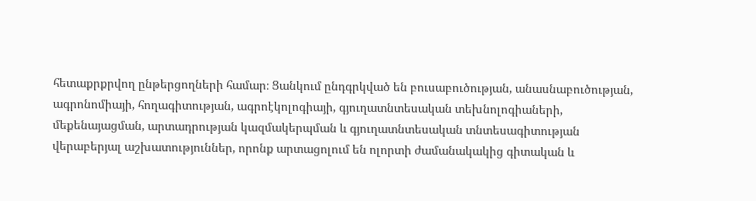հետաքրքրվող ընթերցողների համար։ Ցանկում ընդգրկված են բուսաբուծության, անասնաբուծության, ագրոնոմիայի, հողագիտության, ագրոէկոլոգիայի, գյուղատնտեսական տեխնոլոգիաների, մեքենայացման, արտադրության կազմակերպման և գյուղատնտեսական տնտեսագիտության վերաբերյալ աշխատություններ, որոնք արտացոլում են ոլորտի ժամանակակից գիտական և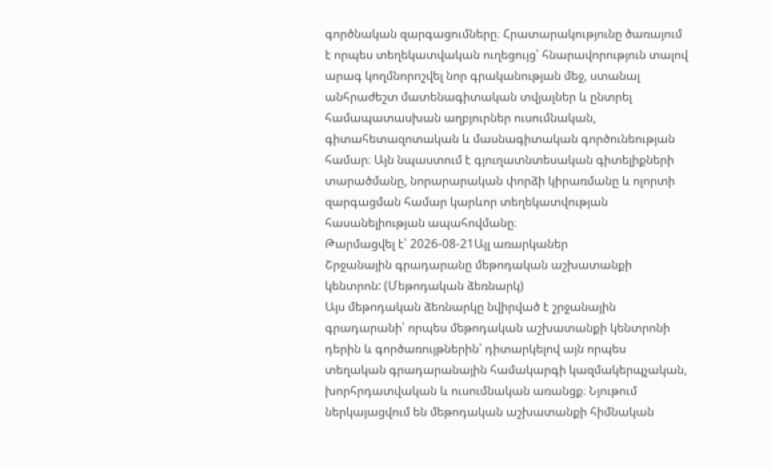գործնական զարգացումները։ Հրատարակությունը ծառայում է որպես տեղեկատվական ուղեցույց՝ հնարավորություն տալով արագ կողմնորոշվել նոր գրականության մեջ, ստանալ անհրաժեշտ մատենագիտական տվյալներ և ընտրել համապատասխան աղբյուրներ ուսումնական, գիտահետազոտական և մասնագիտական գործունեության համար։ Այն նպաստում է գյուղատնտեսական գիտելիքների տարածմանը, նորարարական փորձի կիրառմանը և ոլորտի զարգացման համար կարևոր տեղեկատվության հասանելիության ապահովմանը։
Թարմացվել է՝ 2026-08-21Այլ առարկաներ
Շրջանային գրադարանը մեթոդական աշխատանքի կենտրոն: (Մեթոդական ձեռնարկ)
Այս մեթոդական ձեռնարկը նվիրված է շրջանային գրադարանի՝ որպես մեթոդական աշխատանքի կենտրոնի դերին և գործառույթներին՝ դիտարկելով այն որպես տեղական գրադարանային համակարգի կազմակերպչական, խորհրդատվական և ուսումնական առանցք։ Նյութում ներկայացվում են մեթոդական աշխատանքի հիմնական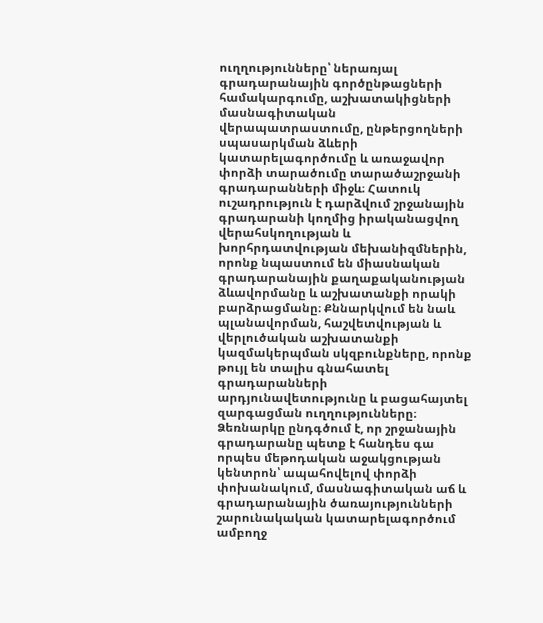ուղղությունները՝ ներառյալ գրադարանային գործընթացների համակարգումը, աշխատակիցների մասնագիտական վերապատրաստումը, ընթերցողների սպասարկման ձևերի կատարելագործումը և առաջավոր փորձի տարածումը տարածաշրջանի գրադարանների միջև։ Հատուկ ուշադրություն է դարձվում շրջանային գրադարանի կողմից իրականացվող վերահսկողության և խորհրդատվության մեխանիզմներին, որոնք նպաստում են միասնական գրադարանային քաղաքականության ձևավորմանը և աշխատանքի որակի բարձրացմանը։ Քննարկվում են նաև պլանավորման, հաշվետվության և վերլուծական աշխատանքի կազմակերպման սկզբունքները, որոնք թույլ են տալիս գնահատել գրադարանների արդյունավետությունը և բացահայտել զարգացման ուղղությունները։ Ձեռնարկը ընդգծում է, որ շրջանային գրադարանը պետք է հանդես գա որպես մեթոդական աջակցության կենտրոն՝ ապահովելով փորձի փոխանակում, մասնագիտական աճ և գրադարանային ծառայությունների շարունակական կատարելագործում ամբողջ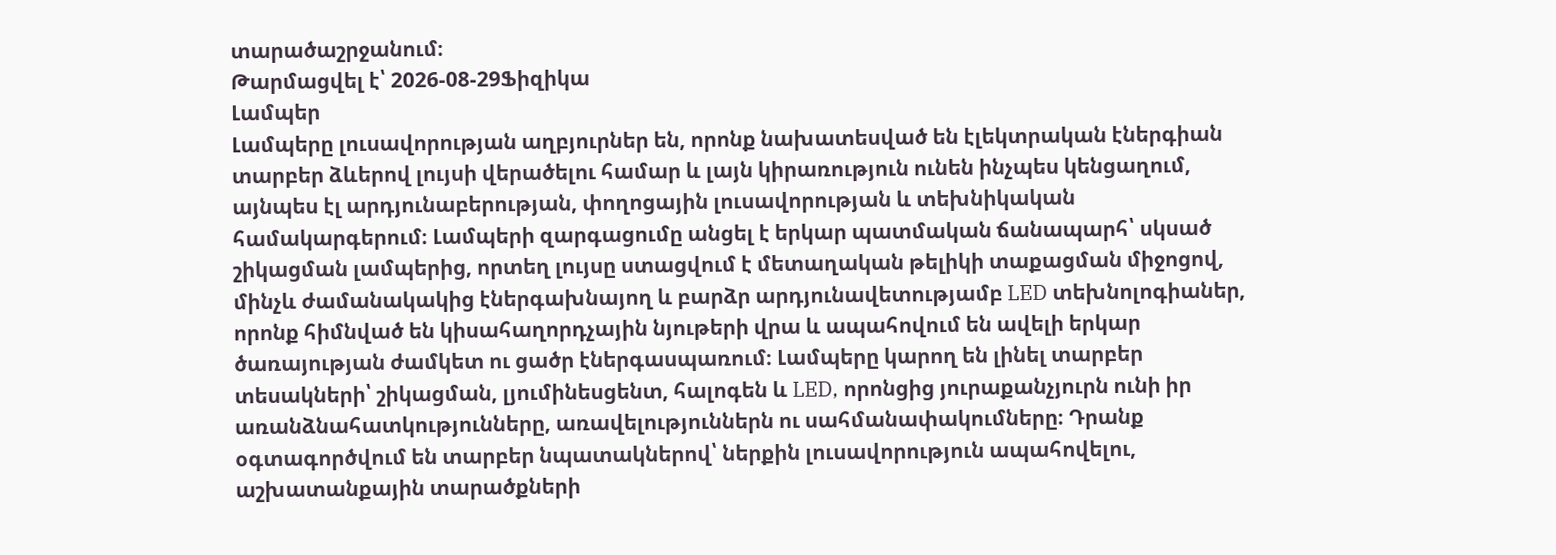տարածաշրջանում։
Թարմացվել է՝ 2026-08-29Ֆիզիկա
Լամպեր
Լամպերը լուսավորության աղբյուրներ են, որոնք նախատեսված են էլեկտրական էներգիան տարբեր ձևերով լույսի վերածելու համար և լայն կիրառություն ունեն ինչպես կենցաղում, այնպես էլ արդյունաբերության, փողոցային լուսավորության և տեխնիկական համակարգերում։ Լամպերի զարգացումը անցել է երկար պատմական ճանապարհ՝ սկսած շիկացման լամպերից, որտեղ լույսը ստացվում է մետաղական թելիկի տաքացման միջոցով, մինչև ժամանակակից էներգախնայող և բարձր արդյունավետությամբ LED տեխնոլոգիաներ, որոնք հիմնված են կիսահաղորդչային նյութերի վրա և ապահովում են ավելի երկար ծառայության ժամկետ ու ցածր էներգասպառում։ Լամպերը կարող են լինել տարբեր տեսակների՝ շիկացման, լյումինեսցենտ, հալոգեն և LED, որոնցից յուրաքանչյուրն ունի իր առանձնահատկությունները, առավելություններն ու սահմանափակումները։ Դրանք օգտագործվում են տարբեր նպատակներով՝ ներքին լուսավորություն ապահովելու, աշխատանքային տարածքների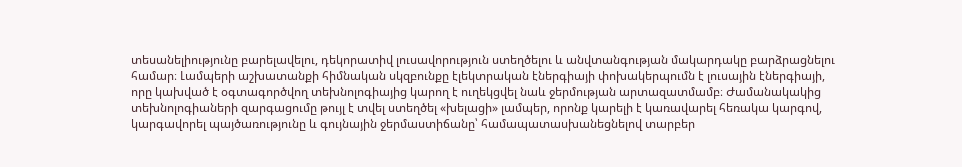տեսանելիությունը բարելավելու, դեկորատիվ լուսավորություն ստեղծելու և անվտանգության մակարդակը բարձրացնելու համար։ Լամպերի աշխատանքի հիմնական սկզբունքը էլեկտրական էներգիայի փոխակերպումն է լուսային էներգիայի, որը կախված է օգտագործվող տեխնոլոգիայից կարող է ուղեկցվել նաև ջերմության արտազատմամբ։ Ժամանակակից տեխնոլոգիաների զարգացումը թույլ է տվել ստեղծել «խելացի» լամպեր, որոնք կարելի է կառավարել հեռակա կարգով, կարգավորել պայծառությունը և գույնային ջերմաստիճանը՝ համապատասխանեցնելով տարբեր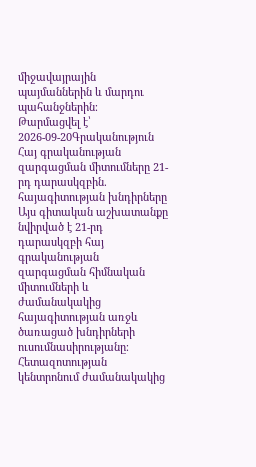միջավայրային պայմաններին և մարդու պահանջներին։
Թարմացվել է՝ 2026-09-20Գրականություն
Հայ գրականության զարգացման միտումները 21-րդ դարասկզբին. հայագիտության խնդիրները
Այս գիտական աշխատանքը նվիրված է 21-րդ դարասկզբի հայ գրականության զարգացման հիմնական միտումների և ժամանակակից հայագիտության առջև ծառացած խնդիրների ուսումնասիրությանը։ Հետազոտության կենտրոնում ժամանակակից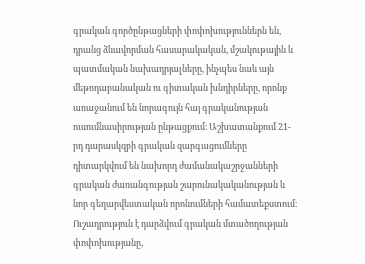գրական գործընթացների փոփոխություններն են, դրանց ձևավորման հասարակական, մշակութային և պատմական նախադրյալները, ինչպես նաև այն մեթոդաբանական ու գիտական խնդիրները, որոնք առաջանում են նորագույն հայ գրականության ուսումնասիրության ընթացքում։ Աշխատանքում 21-րդ դարասկզբի գրական զարգացումները դիտարկվում են նախորդ ժամանակաշրջանների գրական ժառանգության շարունակականության և նոր գեղարվեստական որոնումների համատեքստում։ Ուշադրություն է դարձվում գրական մտածողության փոփոխությանը,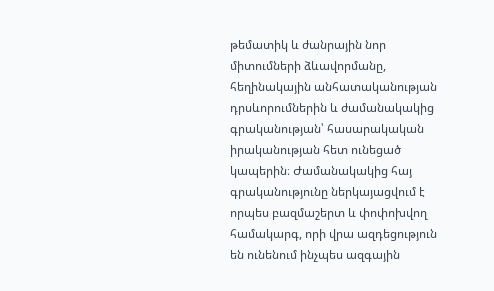թեմատիկ և ժանրային նոր միտումների ձևավորմանը, հեղինակային անհատականության դրսևորումներին և ժամանակակից գրականության՝ հասարակական իրականության հետ ունեցած կապերին։ Ժամանակակից հայ գրականությունը ներկայացվում է որպես բազմաշերտ և փոփոխվող համակարգ, որի վրա ազդեցություն են ունենում ինչպես ազգային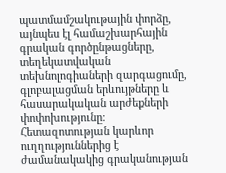պատմամշակութային փորձը, այնպես էլ համաշխարհային գրական գործընթացները, տեղեկատվական տեխնոլոգիաների զարգացումը, գլոբալացման երևույթները և հասարակական արժեքների փոփոխությունը։ Հետազոտության կարևոր ուղղություններից է ժամանակակից գրականության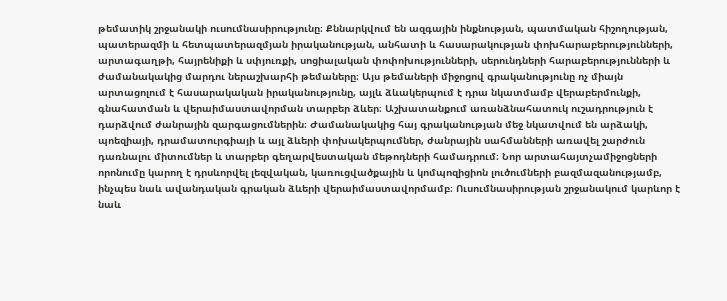թեմատիկ շրջանակի ուսումնասիրությունը։ Քննարկվում են ազգային ինքնության, պատմական հիշողության, պատերազմի և հետպատերազմյան իրականության, անհատի և հասարակության փոխհարաբերությունների, արտագաղթի, հայրենիքի և սփյուռքի, սոցիալական փոփոխությունների, սերունդների հարաբերությունների և ժամանակակից մարդու ներաշխարհի թեմաները։ Այս թեմաների միջոցով գրականությունը ոչ միայն արտացոլում է հասարակական իրականությունը, այլև ձևակերպում է դրա նկատմամբ վերաբերմունքի, գնահատման և վերաիմաստավորման տարբեր ձևեր։ Աշխատանքում առանձնահատուկ ուշադրություն է դարձվում ժանրային զարգացումներին։ Ժամանակակից հայ գրականության մեջ նկատվում են արձակի, պոեզիայի, դրամատուրգիայի և այլ ձևերի փոխակերպումներ, ժանրային սահմանների առավել շարժուն դառնալու միտումներ և տարբեր գեղարվեստական մեթոդների համադրում։ Նոր արտահայտչամիջոցների որոնումը կարող է դրսևորվել լեզվական, կառուցվածքային և կոմպոզիցիոն լուծումների բազմազանությամբ, ինչպես նաև ավանդական գրական ձևերի վերաիմաստավորմամբ։ Ուսումնասիրության շրջանակում կարևոր է նաև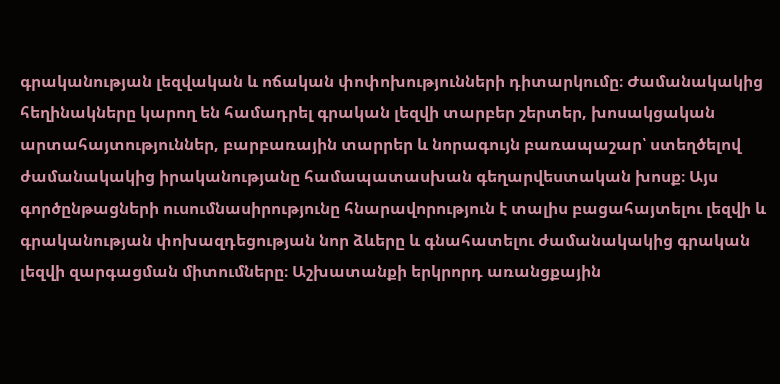գրականության լեզվական և ոճական փոփոխությունների դիտարկումը։ Ժամանակակից հեղինակները կարող են համադրել գրական լեզվի տարբեր շերտեր, խոսակցական արտահայտություններ, բարբառային տարրեր և նորագույն բառապաշար՝ ստեղծելով ժամանակակից իրականությանը համապատասխան գեղարվեստական խոսք։ Այս գործընթացների ուսումնասիրությունը հնարավորություն է տալիս բացահայտելու լեզվի և գրականության փոխազդեցության նոր ձևերը և գնահատելու ժամանակակից գրական լեզվի զարգացման միտումները։ Աշխատանքի երկրորդ առանցքային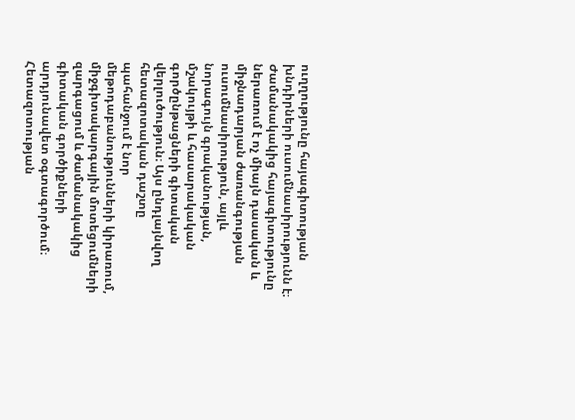ուղղությունը հայագիտության խնդիրների ուսումնասիրությունն է։ Ժամանակակից հայագիտությունը ներառում է ոչ միայն դասական և միջնադարյան ժառանգության ուսումնասիրություն, այլև նորագույն գրականության, մշակույթի և հասարակական գործընթացների գիտական վերլուծություն։ Այս ընդլայնվող հետազոտական դաշտը պահանջում է նոր մեթոդաբանությունների կիրառում, միջգիտակարգային մոտեցումների զարգացում և ժամանակակից գիտական գործիքների արդյունավետ օգտագործում։ Հետազոտության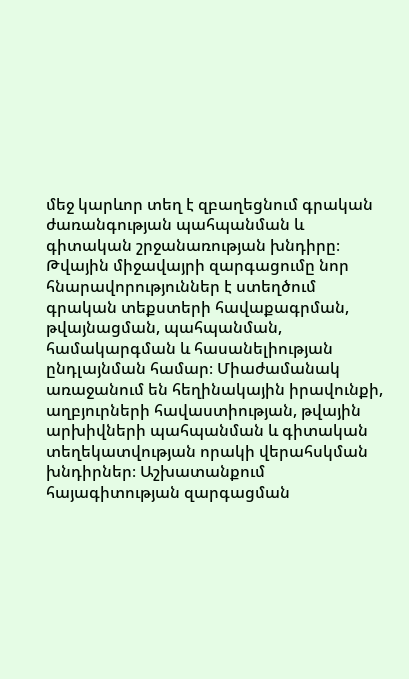մեջ կարևոր տեղ է զբաղեցնում գրական ժառանգության պահպանման և գիտական շրջանառության խնդիրը։ Թվային միջավայրի զարգացումը նոր հնարավորություններ է ստեղծում գրական տեքստերի հավաքագրման, թվայնացման, պահպանման, համակարգման և հասանելիության ընդլայնման համար։ Միաժամանակ առաջանում են հեղինակային իրավունքի, աղբյուրների հավաստիության, թվային արխիվների պահպանման և գիտական տեղեկատվության որակի վերահսկման խնդիրներ։ Աշխատանքում հայագիտության զարգացման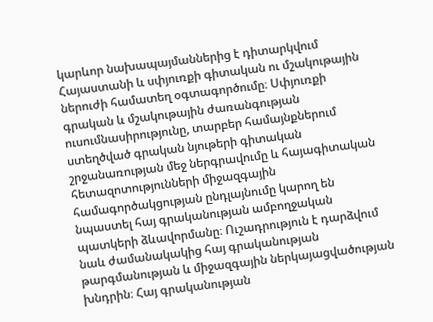կարևոր նախապայմաններից է դիտարկվում Հայաստանի և սփյուռքի գիտական ու մշակութային ներուժի համատեղ օգտագործումը։ Սփյուռքի գրական և մշակութային ժառանգության ուսումնասիրությունը, տարբեր համայնքներում ստեղծված գրական նյութերի գիտական շրջանառության մեջ ներգրավումը և հայագիտական հետազոտությունների միջազգային համագործակցության ընդլայնումը կարող են նպաստել հայ գրականության ամբողջական պատկերի ձևավորմանը։ Ուշադրություն է դարձվում նաև ժամանակակից հայ գրականության թարգմանության և միջազգային ներկայացվածության խնդրին։ Հայ գրականության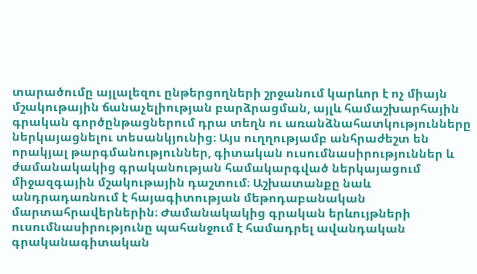տարածումը այլալեզու ընթերցողների շրջանում կարևոր է ոչ միայն մշակութային ճանաչելիության բարձրացման, այլև համաշխարհային գրական գործընթացներում դրա տեղն ու առանձնահատկությունները ներկայացնելու տեսանկյունից։ Այս ուղղությամբ անհրաժեշտ են որակյալ թարգմանություններ, գիտական ուսումնասիրություններ և ժամանակակից գրականության համակարգված ներկայացում միջազգային մշակութային դաշտում։ Աշխատանքը նաև անդրադառնում է հայագիտության մեթոդաբանական մարտահրավերներին։ Ժամանակակից գրական երևույթների ուսումնասիրությունը պահանջում է համադրել ավանդական գրականագիտական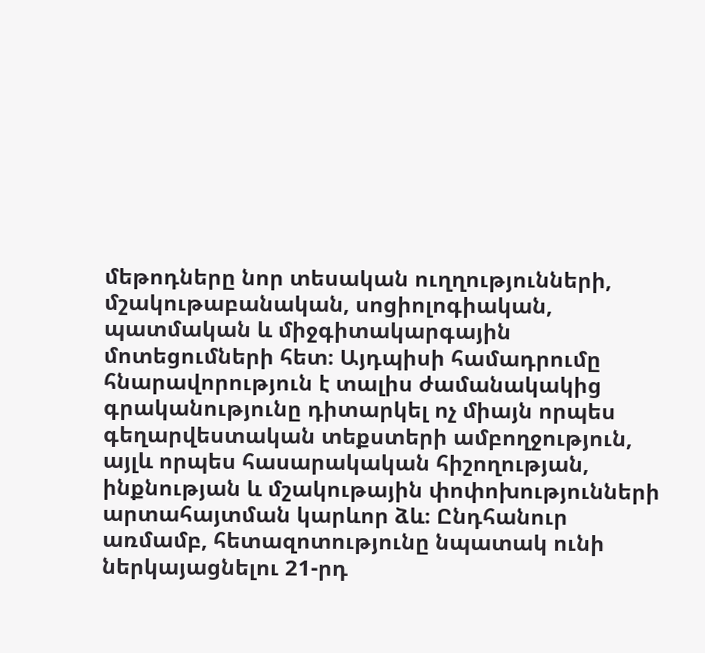մեթոդները նոր տեսական ուղղությունների, մշակութաբանական, սոցիոլոգիական, պատմական և միջգիտակարգային մոտեցումների հետ։ Այդպիսի համադրումը հնարավորություն է տալիս ժամանակակից գրականությունը դիտարկել ոչ միայն որպես գեղարվեստական տեքստերի ամբողջություն, այլև որպես հասարակական հիշողության, ինքնության և մշակութային փոփոխությունների արտահայտման կարևոր ձև։ Ընդհանուր առմամբ, հետազոտությունը նպատակ ունի ներկայացնելու 21-րդ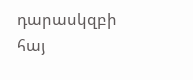դարասկզբի հայ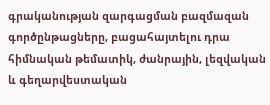գրականության զարգացման բազմազան գործընթացները, բացահայտելու դրա հիմնական թեմատիկ, ժանրային, լեզվական և գեղարվեստական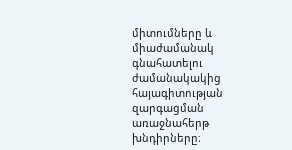միտումները և միաժամանակ գնահատելու ժամանակակից հայագիտության զարգացման առաջնահերթ խնդիրները։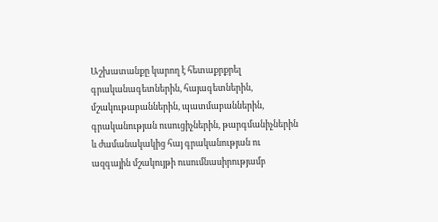Աշխատանքը կարող է հետաքրքրել գրականագետներին, հայագետներին, մշակութաբաններին, պատմաբաններին, գրականության ուսուցիչներին, թարգմանիչներին և ժամանակակից հայ գրականության ու ազգային մշակույթի ուսումնասիրությամբ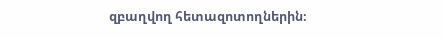զբաղվող հետազոտողներին։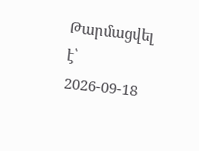Թարմացվել է՝ 2026-09-18